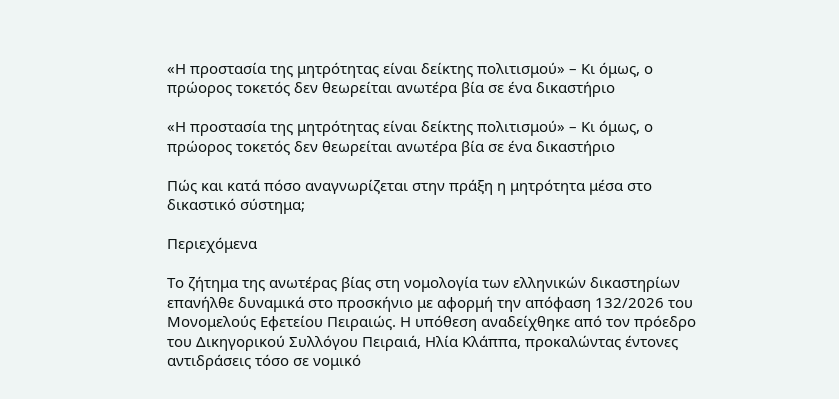«Η προστασία της μητρότητας είναι δείκτης πολιτισμού» – Κι όμως, ο πρώορος τοκετός δεν θεωρείται ανωτέρα βία σε ένα δικαστήριο

«Η προστασία της μητρότητας είναι δείκτης πολιτισμού» – Κι όμως, ο πρώορος τοκετός δεν θεωρείται ανωτέρα βία σε ένα δικαστήριο

Πώς και κατά πόσο αναγνωρίζεται στην πράξη η μητρότητα μέσα στο δικαστικό σύστημα;

Περιεχόμενα

Το ζήτημα της ανωτέρας βίας στη νομολογία των ελληνικών δικαστηρίων επανήλθε δυναμικά στο προσκήνιο με αφορμή την απόφαση 132/2026 του Μονομελούς Εφετείου Πειραιώς. Η υπόθεση αναδείχθηκε από τον πρόεδρο του Δικηγορικού Συλλόγου Πειραιά, Ηλία Κλάππα, προκαλώντας έντονες αντιδράσεις τόσο σε νομικό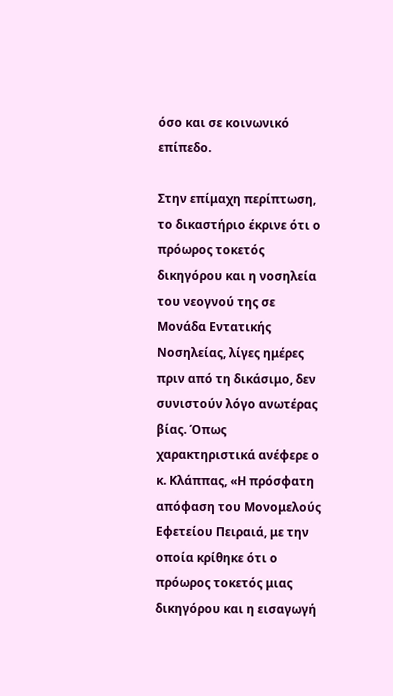όσο και σε κοινωνικό επίπεδο.

Στην επίμαχη περίπτωση, το δικαστήριο έκρινε ότι ο πρόωρος τοκετός δικηγόρου και η νοσηλεία του νεογνού της σε Μονάδα Εντατικής Νοσηλείας, λίγες ημέρες πριν από τη δικάσιμο, δεν συνιστούν λόγο ανωτέρας βίας. Όπως χαρακτηριστικά ανέφερε ο κ. Κλάππας, «Η πρόσφατη απόφαση του Μονομελούς Εφετείου Πειραιά, με την οποία κρίθηκε ότι ο πρόωρος τοκετός μιας δικηγόρου και η εισαγωγή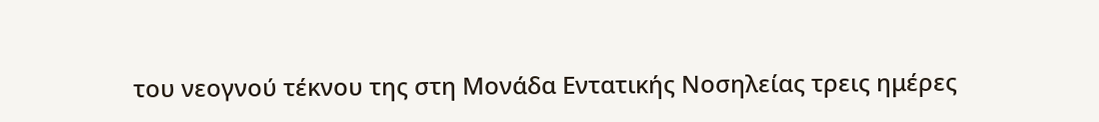του νεογνού τέκνου της στη Μονάδα Εντατικής Νοσηλείας τρεις ημέρες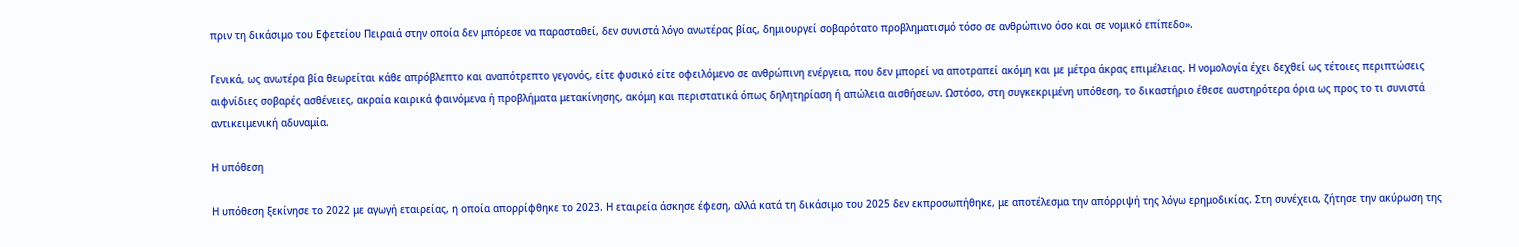πριν τη δικάσιμο του Εφετείου Πειραιά στην οποία δεν μπόρεσε να παρασταθεί, δεν συνιστά λόγο ανωτέρας βίας, δημιουργεί σοβαρότατο προβληματισμό τόσο σε ανθρώπινο όσο και σε νομικό επίπεδο».

Γενικά, ως ανωτέρα βία θεωρείται κάθε απρόβλεπτο και αναπότρεπτο γεγονός, είτε φυσικό είτε οφειλόμενο σε ανθρώπινη ενέργεια, που δεν μπορεί να αποτραπεί ακόμη και με μέτρα άκρας επιμέλειας. Η νομολογία έχει δεχθεί ως τέτοιες περιπτώσεις αιφνίδιες σοβαρές ασθένειες, ακραία καιρικά φαινόμενα ή προβλήματα μετακίνησης, ακόμη και περιστατικά όπως δηλητηρίαση ή απώλεια αισθήσεων. Ωστόσο, στη συγκεκριμένη υπόθεση, το δικαστήριο έθεσε αυστηρότερα όρια ως προς το τι συνιστά αντικειμενική αδυναμία.

Η υπόθεση

Η υπόθεση ξεκίνησε το 2022 με αγωγή εταιρείας, η οποία απορρίφθηκε το 2023. Η εταιρεία άσκησε έφεση, αλλά κατά τη δικάσιμο του 2025 δεν εκπροσωπήθηκε, με αποτέλεσμα την απόρριψή της λόγω ερημοδικίας. Στη συνέχεια, ζήτησε την ακύρωση της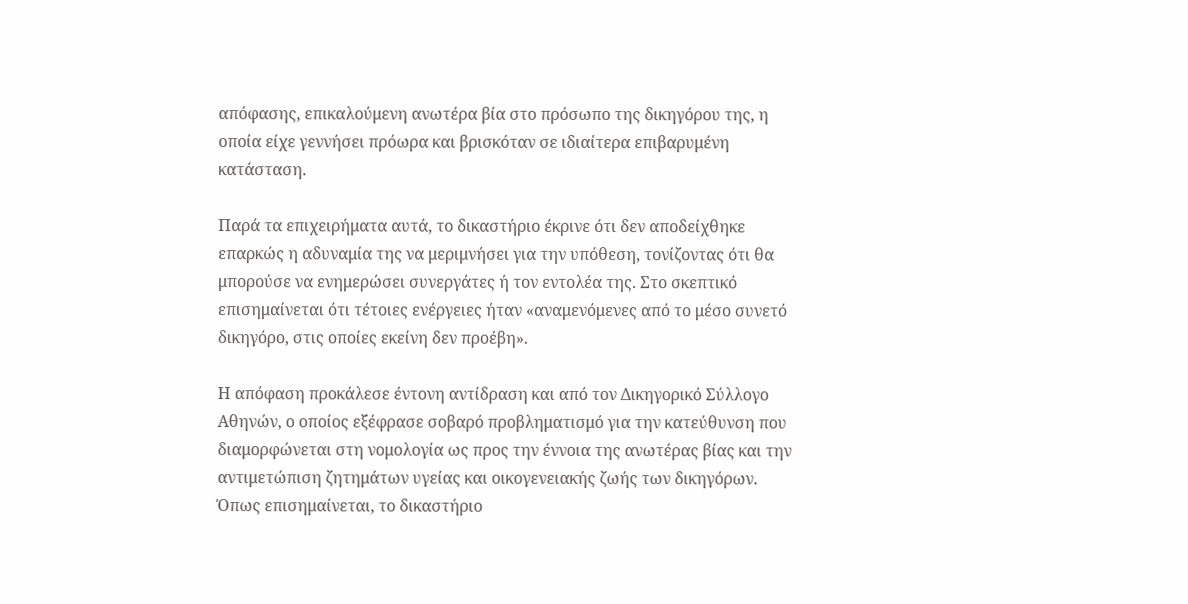απόφασης, επικαλούμενη ανωτέρα βία στο πρόσωπο της δικηγόρου της, η οποία είχε γεννήσει πρόωρα και βρισκόταν σε ιδιαίτερα επιβαρυμένη κατάσταση.

Παρά τα επιχειρήματα αυτά, το δικαστήριο έκρινε ότι δεν αποδείχθηκε επαρκώς η αδυναμία της να μεριμνήσει για την υπόθεση, τονίζοντας ότι θα μπορούσε να ενημερώσει συνεργάτες ή τον εντολέα της. Στο σκεπτικό επισημαίνεται ότι τέτοιες ενέργειες ήταν «αναμενόμενες από το μέσο συνετό δικηγόρο, στις οποίες εκείνη δεν προέβη».

Η απόφαση προκάλεσε έντονη αντίδραση και από τον Δικηγορικό Σύλλογο Αθηνών, ο οποίος εξέφρασε σοβαρό προβληματισμό για την κατεύθυνση που διαμορφώνεται στη νομολογία ως προς την έννοια της ανωτέρας βίας και την αντιμετώπιση ζητημάτων υγείας και οικογενειακής ζωής των δικηγόρων. Όπως επισημαίνεται, το δικαστήριο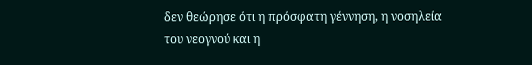δεν θεώρησε ότι η πρόσφατη γέννηση, η νοσηλεία του νεογνού και η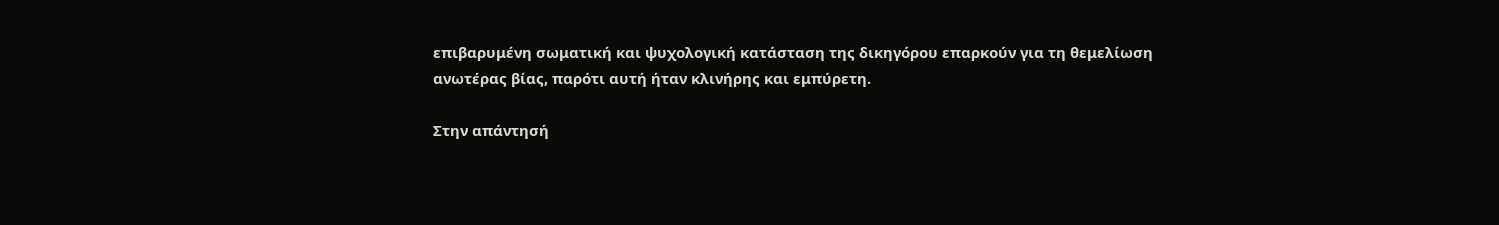επιβαρυμένη σωματική και ψυχολογική κατάσταση της δικηγόρου επαρκούν για τη θεμελίωση ανωτέρας βίας, παρότι αυτή ήταν κλινήρης και εμπύρετη.

Στην απάντησή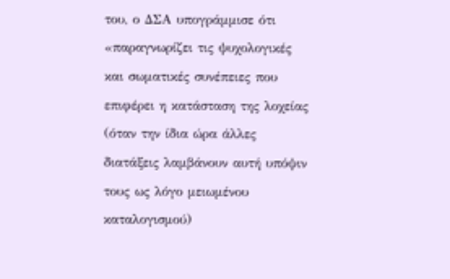του, ο ΔΣΑ υπογράμμισε ότι «παραγνωρίζει τις ψυχολογικές και σωματικές συνέπειες που επιφέρει η κατάσταση της λοχείας (όταν την ίδια ώρα άλλες διατάξεις λαμβάνουν αυτή υπόψιν τους ως λόγο μειωμένου καταλογισμού)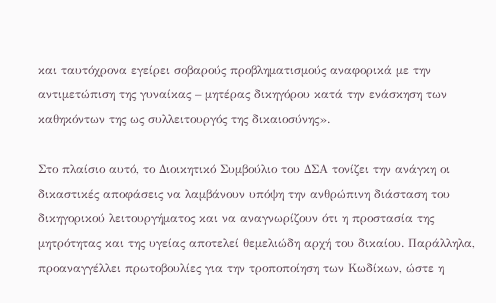και ταυτόχρονα εγείρει σοβαρούς προβληματισμούς αναφορικά με την αντιμετώπιση της γυναίκας – μητέρας δικηγόρου κατά την ενάσκηση των καθηκόντων της ως συλλειτουργός της δικαιοσύνης».

Στο πλαίσιο αυτό, το Διοικητικό Συμβούλιο του ΔΣΑ τονίζει την ανάγκη οι δικαστικές αποφάσεις να λαμβάνουν υπόψη την ανθρώπινη διάσταση του δικηγορικού λειτουργήματος και να αναγνωρίζουν ότι η προστασία της μητρότητας και της υγείας αποτελεί θεμελιώδη αρχή του δικαίου. Παράλληλα, προαναγγέλλει πρωτοβουλίες για την τροποποίηση των Κωδίκων, ώστε η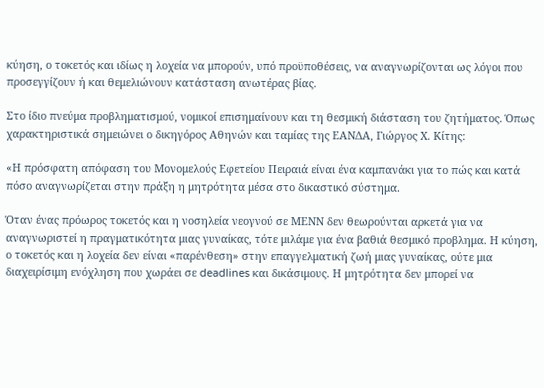κύηση, ο τοκετός και ιδίως η λοχεία να μπορούν, υπό προϋποθέσεις, να αναγνωρίζονται ως λόγοι που προσεγγίζουν ή και θεμελιώνουν κατάσταση ανωτέρας βίας.

Στο ίδιο πνεύμα προβληματισμού, νομικοί επισημαίνουν και τη θεσμική διάσταση του ζητήματος. Όπως χαρακτηριστικά σημειώνει ο δικηγόρος Αθηνών και ταμίας της ΕΑΝΔΑ, Γιώργος Χ. Κίτης:

«Η πρόσφατη απόφαση του Μονομελούς Εφετείου Πειραιά είναι ένα καμπανάκι για το πώς και κατά πόσο αναγνωρίζεται στην πράξη η μητρότητα μέσα στο δικαστικό σύστημα.

Όταν ένας πρόωρος τοκετός και η νοσηλεία νεογνού σε ΜΕΝΝ δεν θεωρούνται αρκετά για να αναγνωριστεί η πραγματικότητα μιας γυναίκας, τότε μιλάμε για ένα βαθιά θεσμικό προβλημα. Η κύηση, ο τοκετός και η λοχεία δεν είναι «παρένθεση» στην επαγγελματική ζωή μιας γυναίκας, ούτε μια διαχειρίσιμη ενόχληση που χωράει σε deadlines και δικάσιμους. Η μητρότητα δεν μπορεί να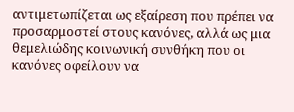αντιμετωπίζεται ως εξαίρεση που πρέπει να προσαρμοστεί στους κανόνες, αλλά ως μια θεμελιώδης κοινωνική συνθήκη που οι κανόνες οφείλουν να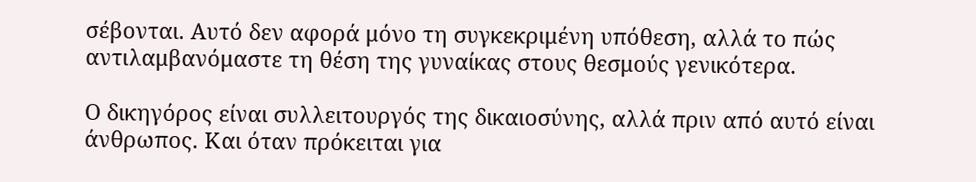σέβονται. Αυτό δεν αφορά μόνο τη συγκεκριμένη υπόθεση, αλλά το πώς αντιλαμβανόμαστε τη θέση της γυναίκας στους θεσμούς γενικότερα.

Ο δικηγόρος είναι συλλειτουργός της δικαιοσύνης, αλλά πριν από αυτό είναι άνθρωπος. Και όταν πρόκειται για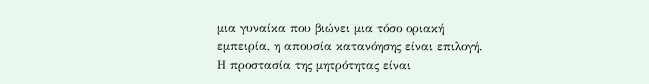μια γυναίκα που βιώνει μια τόσο οριακή εμπειρία, η απουσία κατανόησης είναι επιλογή. Η προστασία της μητρότητας είναι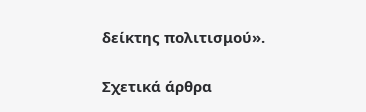δείκτης πολιτισμού».

Σχετικά άρθρα